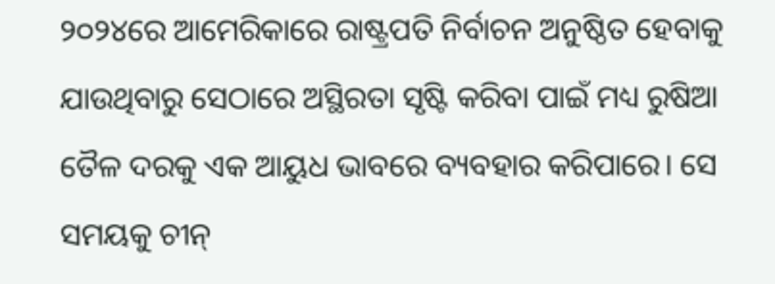୨୦୨୪ରେ ଆମେରିକାରେ ରାଷ୍ଟ୍ରପତି ନିର୍ବାଚନ ଅନୁଷ୍ଠିତ ହେବାକୁ ଯାଉଥିବାରୁ ସେଠାରେ ଅସ୍ଥିରତା ସୃଷ୍ଟି କରିବା ପାଇଁ ମଧ୍ୟ ରୁଷିଆ ତୈଳ ଦରକୁ ଏକ ଆୟୁଧ ଭାବରେ ବ୍ୟବହାର କରିପାରେ। ସେ ସମୟକୁ ଚୀନ୍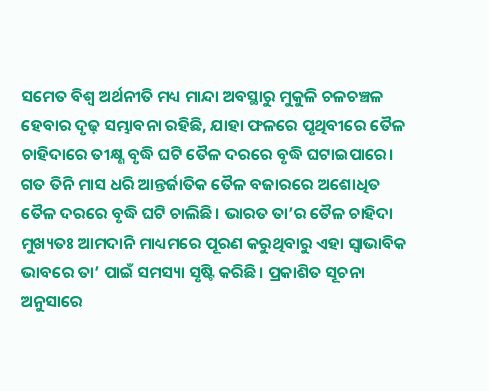ସମେତ ବିଶ୍ବ ଅର୍ଥନୀତି ମଧ୍ୟ ମାନ୍ଦା ଅବସ୍ଥାରୁ ମୁକୁଳି ଚଳଚଞ୍ଚଳ ହେବାର ଦୃଢ଼ ସମ୍ଭାବନା ରହିଛି, ଯାହା ଫଳରେ ପୃଥିବୀରେ ତୈଳ ଚାହିଦାରେ ତୀକ୍ଷ୍ଣ ବୃଦ୍ଧି ଘଟି ତୈଳ ଦରରେ ବୃଦ୍ଧି ଘଟାଇପାରେ।
ଗତ ତିନି ମାସ ଧରି ଆନ୍ତର୍ଜାତିକ ତୈଳ ବଜାରରେ ଅଶୋଧିତ ତୈଳ ଦରରେ ବୃଦ୍ଧି ଘଟି ଚାଲିଛି। ଭାରତ ତା’ର ତୈଳ ଚାହିଦା ମୁଖ୍ୟତଃ ଆମଦାନି ମାଧ୍ୟମରେ ପୂରଣ କରୁଥିବାରୁ ଏହା ସ୍ବାଭାବିକ ଭାବରେ ତା’ ପାଇଁ ସମସ୍ୟା ସୃଷ୍ଟି କରିଛି। ପ୍ରକାଶିତ ସୂଚନା ଅନୁସାରେ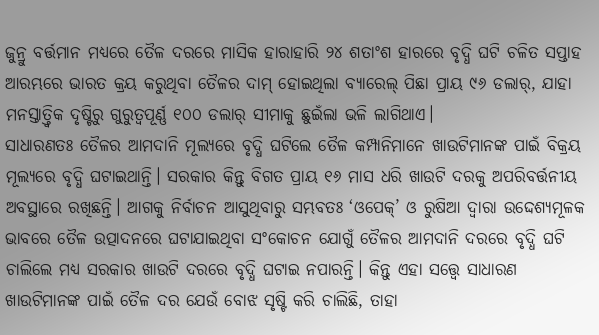ଜୁନ୍ରୁ ବର୍ତ୍ତମାନ ମଧ୍ୟରେ ତୈଳ ଦରରେ ମାସିକ ହାରାହାରି ୨୪ ଶତାଂଶ ହାରରେ ବୃଦ୍ଧି ଘଟି ଚଳିତ ସପ୍ତାହ ଆରମ୍ଭରେ ଭାରତ କ୍ରୟ କରୁଥିବା ତୈଳର ଦାମ୍ ହୋଇଥିଲା ବ୍ୟାରେଲ୍ ପିଛା ପ୍ରାୟ ୯୬ ଡଲାର୍, ଯାହା ମନସ୍ତାତ୍ତ୍ବିକ ଦୃଷ୍ଟିରୁ ଗୁରୁତ୍ବପୂର୍ଣ୍ଣ ୧୦୦ ଡଲାର୍ ସୀମାକୁ ଛୁଇଁଲା ଭଳି ଲାଗିଥାଏ।
ସାଧାରଣତଃ ତୈଳର ଆମଦାନି ମୂଲ୍ୟରେ ବୃଦ୍ଧି ଘଟିଲେ ତୈଳ କମ୍ପାନିମାନେ ଖାଉଟିମାନଙ୍କ ପାଇଁ ବିକ୍ରୟ ମୂଲ୍ୟରେ ବୃଦ୍ଧି ଘଟାଇଥାନ୍ତି। ସରକାର କିନ୍ତୁ ବିଗତ ପ୍ରାୟ ୧୬ ମାସ ଧରି ଖାଉଟି ଦରକୁ ଅପରିବର୍ତ୍ତନୀୟ ଅବସ୍ଥାରେ ରଖିଛନ୍ତି। ଆଗକୁ ନିର୍ବାଚନ ଆସୁଥିବାରୁ ସମ୍ଭବତଃ ‘ଓପେକ୍’ ଓ ରୁଷିଆ ଦ୍ବାରା ଉଦ୍ଦେଶ୍ୟମୂଳକ ଭାବରେ ତୈଳ ଉତ୍ପାଦନରେ ଘଟାଯାଇଥିବା ସଂକୋଚନ ଯୋଗୁଁ ତୈଳର ଆମଦାନି ଦରରେ ବୃଦ୍ଧି ଘଟି ଚାଲିଲେ ମଧ୍ୟ ସରକାର ଖାଉଟି ଦରରେ ବୃଦ୍ଧି ଘଟାଇ ନପାରନ୍ତି। କିନ୍ତୁ ଏହା ସତ୍ତ୍ବେ ସାଧାରଣ ଖାଉଟିମାନଙ୍କ ପାଇଁ ତୈଳ ଦର ଯେଉଁ ବୋଝ ସୃଷ୍ଟି କରି ଚାଲିଛି, ତାହା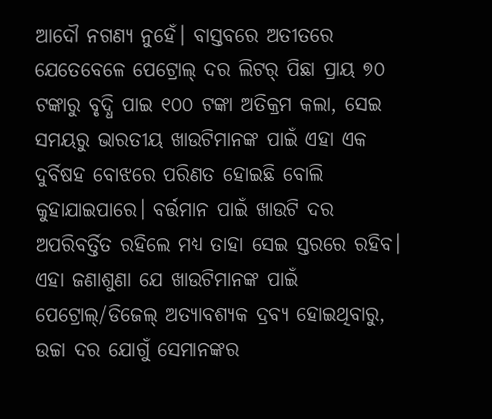ଆଦୌ ନଗଣ୍ୟ ନୁହେଁ। ବାସ୍ତବରେ ଅତୀତରେ ଯେତେବେଳେ ପେଟ୍ରୋଲ୍ ଦର ଲିଟର୍ ପିଛା ପ୍ରାୟ ୭୦ ଟଙ୍କାରୁ ବୃଦ୍ଧି ପାଇ ୧୦୦ ଟଙ୍କା ଅତିକ୍ରମ କଲା, ସେଇ ସମୟରୁ ଭାରତୀୟ ଖାଉଟିମାନଙ୍କ ପାଇଁ ଏହା ଏକ ଦୁର୍ବିଷହ ବୋଝରେ ପରିଣତ ହୋଇଛି ବୋଲି କୁହାଯାଇପାରେ। ବର୍ତ୍ତମାନ ପାଇଁ ଖାଉଟି ଦର ଅପରିବର୍ତ୍ତିତ ରହିଲେ ମଧ୍ୟ ତାହା ସେଇ ସ୍ତରରେ ରହିବ।
ଏହା ଜଣାଶୁଣା ଯେ ଖାଉଟିମାନଙ୍କ ପାଇଁ ପେଟ୍ରୋଲ୍/ଡିଜେଲ୍ ଅତ୍ୟାବଶ୍ୟକ ଦ୍ରବ୍ୟ ହୋଇଥିବାରୁ, ଉଚ୍ଚା ଦର ଯୋଗୁଁ ସେମାନଙ୍କର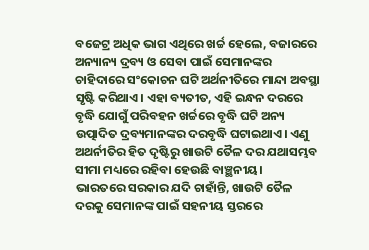ବଜେଟ୍ର ଅଧିକ ଭାଗ ଏଥିରେ ଖର୍ଚ୍ଚ ହେଲେ, ବଜାରରେ ଅନ୍ୟାନ୍ୟ ଦ୍ରବ୍ୟ ଓ ସେବା ପାଇଁ ସେମାନଙ୍କର ଚାହିଦାରେ ସଂକୋଚନ ଘଟି ଅର୍ଥନୀତିରେ ମାନ୍ଦା ଅବସ୍ଥା ସୃଷ୍ଟି କରିଥାଏ। ଏହା ବ୍ୟତୀତ, ଏହି ଇନ୍ଧନ ଦରରେ ବୃଦ୍ଧି ଯୋଗୁଁ ପରିବହନ ଖର୍ଚ୍ଚରେ ବୃଦ୍ଧି ଘଟି ଅନ୍ୟ ଉତ୍ପାଦିତ ଦ୍ରବ୍ୟମାନଙ୍କର ଦରବୃଦ୍ଧି ଘଟାଇଥାଏ। ଏଣୁ ଅଥର୍ନୀତିର ହିତ ଦୃଷ୍ଟିରୁ ଖାଉଟି ତୈଳ ଦର ଯଥାସମ୍ଭବ ସୀମା ମଧ୍ୟରେ ରହିବା ହେଉଛି ବାଞ୍ଛନୀୟ।
ଭାରତରେ ସରକାର ଯଦି ଚାହାଁନ୍ତି, ଖାଉଟି ତୈଳ ଦରକୁ ସେମାନଙ୍କ ପାଇଁ ସହନୀୟ ସ୍ତରରେ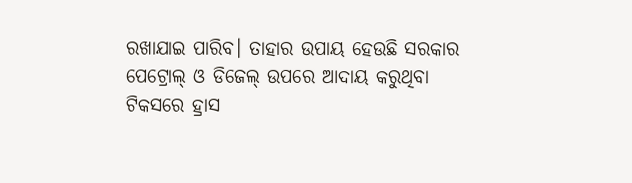ରଖାଯାଇ ପାରିବ। ତାହାର ଉପାୟ ହେଉଛି ସରକାର ପେଟ୍ରୋଲ୍ ଓ ଡିଜେଲ୍ ଉପରେ ଆଦାୟ କରୁଥିବା ଟିକସରେ ହ୍ରାସ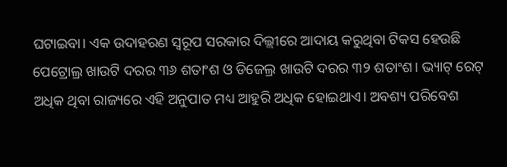ଘଟାଇବା। ଏକ ଉଦାହରଣ ସ୍ବରୂପ ସରକାର ଦିଲ୍ଲୀରେ ଆଦାୟ କରୁଥିବା ଟିକସ ହେଉଛି ପେଟ୍ରୋଲ୍ର ଖାଉଟି ଦରର ୩୬ ଶତାଂଶ ଓ ଡିଜେଲ୍ର ଖାଉଟି ଦରର ୩୨ ଶତାଂଶ। ଭ୍ୟାଟ୍ ରେଟ୍ ଅଧିକ ଥିବା ରାଜ୍ୟରେ ଏହି ଅନୁପାତ ମଧ୍ୟ ଆହୁରି ଅଧିକ ହୋଇଥାଏ। ଅବଶ୍ୟ ପରିବେଶ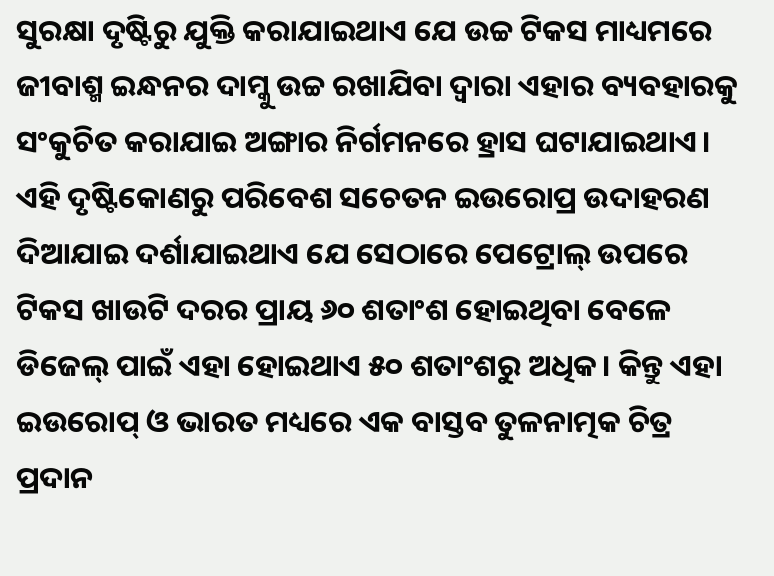ସୁରକ୍ଷା ଦୃଷ୍ଟିରୁ ଯୁକ୍ତି କରାଯାଇଥାଏ ଯେ ଉଚ୍ଚ ଟିକସ ମାଧ୍ୟମରେ ଜୀବାଶ୍ମ ଇନ୍ଧନର ଦାମ୍କୁ ଉଚ୍ଚ ରଖାଯିବା ଦ୍ବାରା ଏହାର ବ୍ୟବହାରକୁ ସଂକୁଚିତ କରାଯାଇ ଅଙ୍ଗାର ନିର୍ଗମନରେ ହ୍ରାସ ଘଟାଯାଇଥାଏ। ଏହି ଦୃଷ୍ଟିକୋଣରୁ ପରିବେଶ ସଚେତନ ଇଉରୋପ୍ର ଉଦାହରଣ ଦିଆଯାଇ ଦର୍ଶାଯାଇଥାଏ ଯେ ସେଠାରେ ପେଟ୍ରୋଲ୍ ଉପରେ ଟିକସ ଖାଉଟି ଦରର ପ୍ରାୟ ୬୦ ଶତାଂଶ ହୋଇଥିବା ବେଳେ ଡିଜେଲ୍ ପାଇଁ ଏହା ହୋଇଥାଏ ୫୦ ଶତାଂଶରୁ ଅଧିକ। କିନ୍ତୁ ଏହା ଇଉରୋପ୍ ଓ ଭାରତ ମଧ୍ୟରେ ଏକ ବାସ୍ତବ ତୁଳନାତ୍ମକ ଚିତ୍ର ପ୍ରଦାନ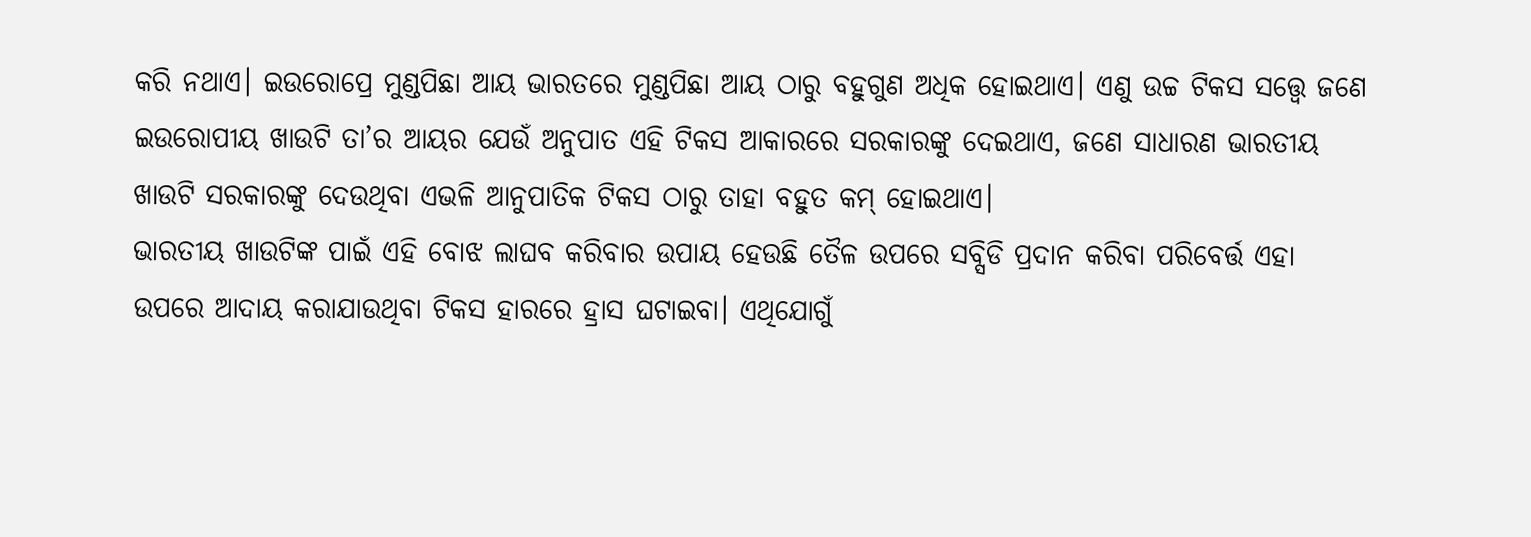କରି ନଥାଏ। ଇଉରୋପ୍ରେ ମୁଣ୍ଡପିଛା ଆୟ ଭାରତରେ ମୁଣ୍ଡପିଛା ଆୟ ଠାରୁ ବହୁଗୁଣ ଅଧିକ ହୋଇଥାଏ। ଏଣୁ ଉଚ୍ଚ ଟିକସ ସତ୍ତ୍ବେ ଜଣେ ଇଉରୋପୀୟ ଖାଉଟି ତା’ର ଆୟର ଯେଉଁ ଅନୁପାତ ଏହି ଟିକସ ଆକାରରେ ସରକାରଙ୍କୁ ଦେଇଥାଏ, ଜଣେ ସାଧାରଣ ଭାରତୀୟ ଖାଉଟି ସରକାରଙ୍କୁ ଦେଉଥିବା ଏଭଳି ଆନୁପାତିକ ଟିକସ ଠାରୁ ତାହା ବହୁତ କମ୍ ହୋଇଥାଏ।
ଭାରତୀୟ ଖାଉଟିଙ୍କ ପାଇଁ ଏହି ବୋଝ ଲାଘବ କରିବାର ଉପାୟ ହେଉଛି ତୈଳ ଉପରେ ସବ୍ସିଡି ପ୍ରଦାନ କରିବା ପରିବେର୍ତ୍ତ ଏହା ଉପରେ ଆଦାୟ କରାଯାଉଥିବା ଟିକସ ହାରରେ ହ୍ରାସ ଘଟାଇବା। ଏଥିଯୋଗୁଁ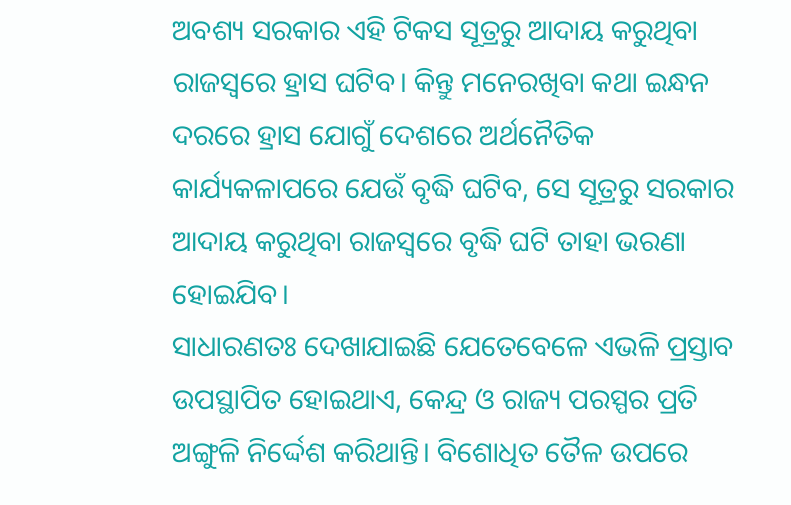ଅବଶ୍ୟ ସରକାର ଏହି ଟିକସ ସୂତ୍ରରୁ ଆଦାୟ କରୁଥିବା ରାଜସ୍ବରେ ହ୍ରାସ ଘଟିବ। କିନ୍ତୁ ମନେରଖିବା କଥା ଇନ୍ଧନ ଦରରେ ହ୍ରାସ ଯୋଗୁଁ ଦେଶରେ ଅର୍ଥନୈତିକ କାର୍ଯ୍ୟକଳାପରେ ଯେଉଁ ବୃଦ୍ଧି ଘଟିବ, ସେ ସୂତ୍ରରୁ ସରକାର ଆଦାୟ କରୁଥିବା ରାଜସ୍ବରେ ବୃଦ୍ଧି ଘଟି ତାହା ଭରଣା ହୋଇଯିବ।
ସାଧାରଣତଃ ଦେଖାଯାଇଛି ଯେତେବେଳେ ଏଭଳି ପ୍ରସ୍ତାବ ଉପସ୍ଥାପିତ ହୋଇଥାଏ, କେନ୍ଦ୍ର ଓ ରାଜ୍ୟ ପରସ୍ପର ପ୍ରତି ଅଙ୍ଗୁଳି ନିର୍ଦ୍ଦେଶ କରିଥାନ୍ତି। ବିଶୋଧିତ ତୈଳ ଉପରେ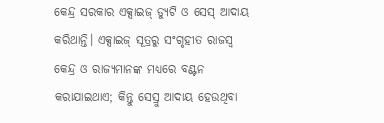କେନ୍ଦ୍ର ସରକାର ଏକ୍ସାଇଜ୍ ଡ୍ୟୁଟି ଓ ସେସ୍ ଆଦାୟ କରିଥାନ୍ତି। ଏକ୍ସାଇଜ୍ ସୂତ୍ରରୁ ସଂଗୃହୀତ ରାଜସ୍ବ କେନ୍ଦ୍ର ଓ ରାଜ୍ୟମାନଙ୍କ ମଧ୍ୟରେ ବଣ୍ଟନ କରାଯାଇଥାଏ; କିନ୍ତୁ ସେସ୍ରୁ ଆଦାୟ ହେଉଥିବା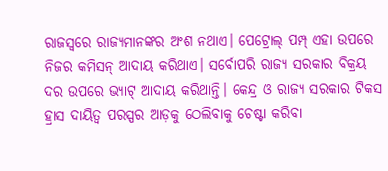ରାଜସ୍ବରେ ରାଜ୍ୟମାନଙ୍କର ଅଂଶ ନଥାଏ। ପେଟ୍ରୋଲ୍ ପମ୍ପ୍ ଏହା ଉପରେ ନିଜର କମିସନ୍ ଆଦାୟ କରିଥାଏ। ସର୍ବୋପରି ରାଜ୍ୟ ସରକାର ବିକ୍ରୟ ଦର ଉପରେ ଭ୍ୟାଟ୍ ଆଦାୟ କରିଥାନ୍ତି। କେନ୍ଦ୍ର ଓ ରାଜ୍ୟ ସରକାର ଟିକସ ହ୍ରାସ ଦାୟିତ୍ବ ପରସ୍ପର ଆଡ଼କୁ ଠେଲିବାକୁ ଚେଷ୍ଟା କରିବା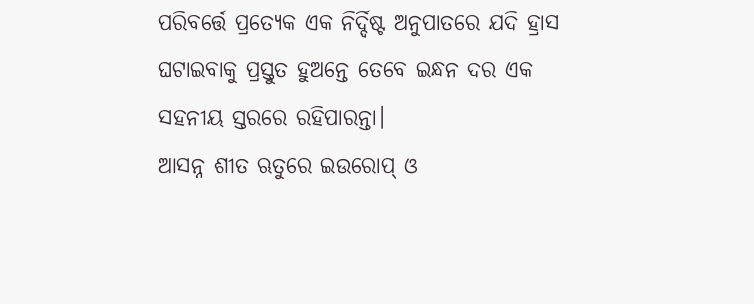ପରିବର୍ତ୍ତେ ପ୍ରତ୍ୟେକ ଏକ ନିର୍ଦ୍ଦିଷ୍ଟ ଅନୁପାତରେ ଯଦି ହ୍ରାସ ଘଟାଇବାକୁ ପ୍ରସ୍ତୁତ ହୁଅନ୍ତେ ତେବେ ଇନ୍ଧନ ଦର ଏକ ସହନୀୟ ସ୍ତରରେ ରହିପାରନ୍ତା।
ଆସନ୍ନ ଶୀତ ଋତୁରେ ଇଉରୋପ୍ ଓ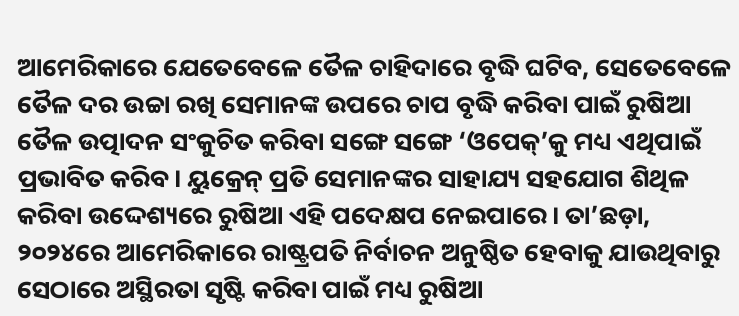ଆମେରିକାରେ ଯେତେବେଳେ ତୈଳ ଚାହିଦାରେ ବୃଦ୍ଧି ଘଟିବ, ସେତେବେଳେ ତୈଳ ଦର ଉଚ୍ଚା ରଖି ସେମାନଙ୍କ ଉପରେ ଚାପ ବୃଦ୍ଧି କରିବା ପାଇଁ ରୁଷିଆ ତୈଳ ଉତ୍ପାଦନ ସଂକୁଚିତ କରିବା ସଙ୍ଗେ ସଙ୍ଗେ ‘ଓପେକ୍’କୁ ମଧ୍ୟ ଏଥିପାଇଁ ପ୍ରଭାବିତ କରିବ। ୟୁକ୍ରେନ୍ ପ୍ରତି ସେମାନଙ୍କର ସାହାଯ୍ୟ ସହଯୋଗ ଶିଥିଳ କରିବା ଉଦ୍ଦେଶ୍ୟରେ ରୁଷିଆ ଏହି ପଦେକ୍ଷପ ନେଇପାରେ। ତା’ଛଡ଼ା, ୨୦୨୪ରେ ଆମେରିକାରେ ରାଷ୍ଟ୍ରପତି ନିର୍ବାଚନ ଅନୁଷ୍ଠିତ ହେବାକୁ ଯାଉଥିବାରୁ ସେଠାରେ ଅସ୍ଥିରତା ସୃଷ୍ଟି କରିବା ପାଇଁ ମଧ୍ୟ ରୁଷିଆ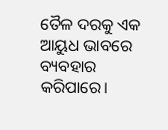ତୈଳ ଦରକୁ ଏକ ଆୟୁଧ ଭାବରେ ବ୍ୟବହାର କରିପାରେ।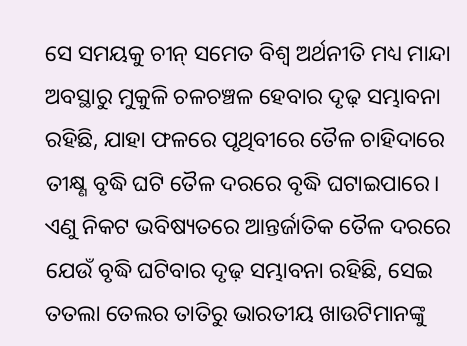ସେ ସମୟକୁ ଚୀନ୍ ସମେତ ବିଶ୍ବ ଅର୍ଥନୀତି ମଧ୍ୟ ମାନ୍ଦା ଅବସ୍ଥାରୁ ମୁକୁଳି ଚଳଚଞ୍ଚଳ ହେବାର ଦୃଢ଼ ସମ୍ଭାବନା ରହିଛି, ଯାହା ଫଳରେ ପୃଥିବୀରେ ତୈଳ ଚାହିଦାରେ ତୀକ୍ଷ୍ଣ ବୃଦ୍ଧି ଘଟି ତୈଳ ଦରରେ ବୃଦ୍ଧି ଘଟାଇପାରେ। ଏଣୁ ନିକଟ ଭବିଷ୍ୟତରେ ଆନ୍ତର୍ଜାତିକ ତୈଳ ଦରରେ ଯେଉଁ ବୃଦ୍ଧି ଘଟିବାର ଦୃଢ଼ ସମ୍ଭାବନା ରହିଛି, ସେଇ ତତଲା ତେଲର ତାତିରୁ ଭାରତୀୟ ଖାଉଟିମାନଙ୍କୁ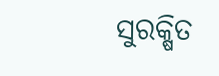ସୁରକ୍ଷିତ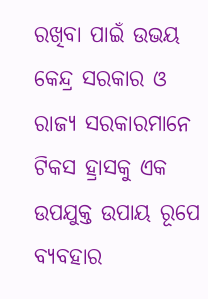ରଖିବା ପାଇଁ ଉଭୟ କେନ୍ଦ୍ର ସରକାର ଓ ରାଜ୍ୟ ସରକାରମାନେ ଟିକସ ହ୍ରାସକୁ ଏକ ଉପଯୁକ୍ତ ଉପାୟ ରୂପେ ବ୍ୟବହାର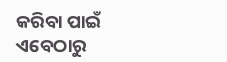କରିବା ପାଇଁ ଏବେଠାରୁ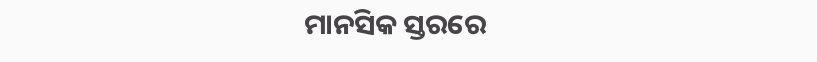ମାନସିକ ସ୍ତରରେ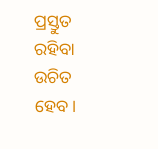ପ୍ରସ୍ତୁତ ରହିବା ଉଚିତ ହେବ।